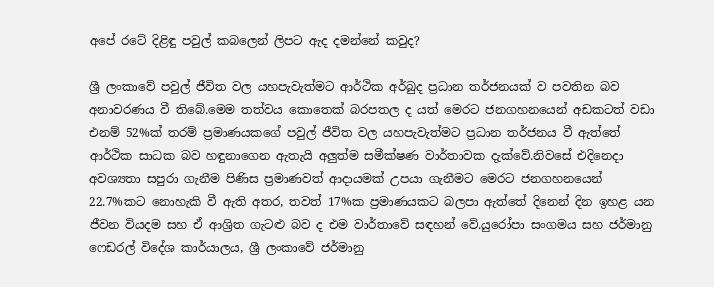අපේ රටේ දිළිඳු පවුල් කබලෙන් ලිපට ඇද දමන්නේ කවුද?

ශ්‍රී ලංකාවේ පවුල් ජීවිත වල යහපැවැත්මට ආර්ථික අර්බුද ප්‍රධාන තර්ජනයක් ව පවතින බව අනාවරණය වී තිබේ.මෙම තත්වය කොතෙක් බරපතල ද යත් මෙරට ජනගහනයෙන් අඩකටත් වඩා එනම් 52%ක් තරම් ප්‍රමාණයකගේ පවුල් ජීවිත වල යහපැවැත්මට ප්‍රධාන තර්ජනය වී ඇත්තේ ආර්ථික සාධක බව හඳුනාගෙන ඇතැයි අලුත්ම සමීක්ෂණ වාර්තාවක දැක්වේ.නිවසේ එදිනෙදා අවශ්‍යතා සපුරා ගැනීම පිණිස ප්‍රමාණවත් ආදායමක් උපයා ගැනීමට මෙරට ජනගහනයෙන් 22.7%කට නොහැකි වී ඇති අතර, තවත් 17%ක ප්‍රමාණයකට බලපා ඇත්තේ දිනෙන් දින ඉහළ යන ජීවන වියදම සහ ඒ ආශ්‍රිත ගැටළු බව ද එම වාර්තාවේ සඳහන් වේ.යුරෝපා සංගමය සහ ජර්මානු ෆෙඩරල් විදේශ කාර්යාලය, ශ්‍රී ලංකාවේ ජර්මානු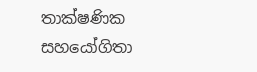තාක්ෂණික සහයෝගිතා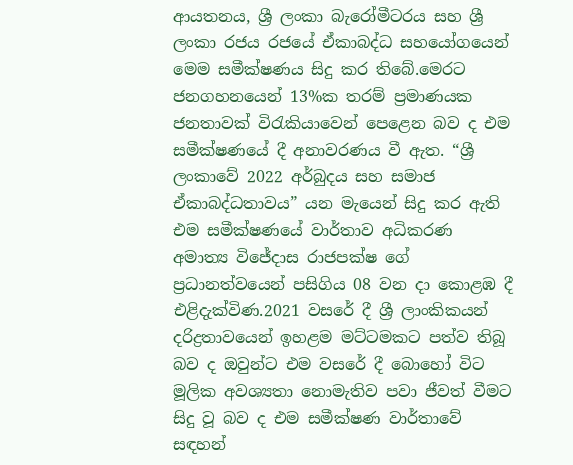ආයතනය, ශ්‍රී ලංකා බැරෝමීටරය සහ ශ්‍රී ලංකා රජය රජයේ ඒකාබද්ධ සහයෝගයෙන් මෙම සමීක්ෂණය සිදු කර තිබේ.මෙරට ජනගහනයෙන් 13%ක තරම් ප්‍රමාණයක ජනතාවක් විරැකියාවෙන් පෙළෙන බව ද එම සමීක්ෂණයේ දී අනාවරණය වී ඇත. “ශ්‍රී ලංකාවේ 2022 අර්බුදය සහ සමාජ ඒකාබද්ධතාවය” යන මැයෙන් සිදු කර ඇති එම සමීක්ෂණයේ වාර්තාව අධිකරණ අමාත්‍ය විජේදාස රාජපක්ෂ ගේ ප්‍රධානත්වයෙන් පසිගිය 08 වන දා කොළඹ දී එළිදැක්විණ.2021 වසරේ දී ශ්‍රී ලාංකිකයන් දරිද්‍රතාවයෙන් ඉහළම මට්ටමකට පත්ව තිබූ බව ද ඔවුන්ට එම වසරේ දී බොහෝ විට මූලික අවශ්‍යතා නොමැතිව පවා ජීවත් වීමට සිදු වූ බව ද එම සමීක්ෂණ වාර්තාවේ සඳහන්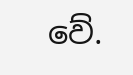වේ.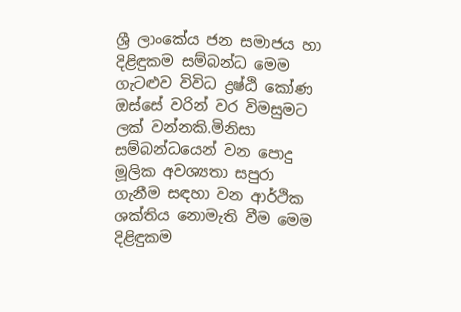ශ්‍රී ලාංකේය ජන සමාජය හා දිළිඳුකම සම්බන්ධ මෙම ගැටළුව විවිධ ද්‍රෂ්ඨි කෝණ ඔස්සේ වරින් වර විමසුමට ලක් වන්නකි.මිනිසා සම්බන්ධයෙන් වන පොදු මූලික අවශ්‍යතා සපුරා ගැනීම සඳහා වන ආර්ථික ශක්තිය නොමැති වීම මෙම දිළිඳුකම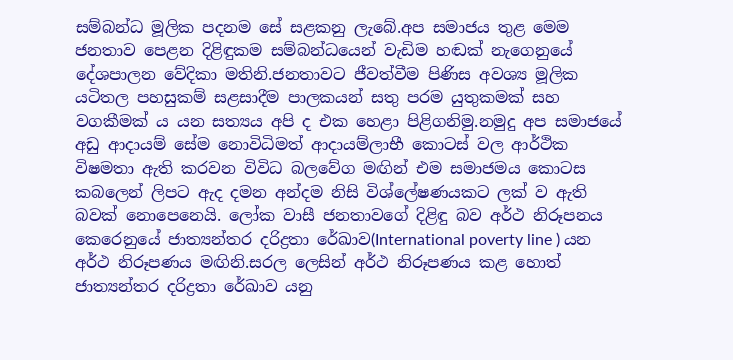සම්බන්ධ මූලික පදනම සේ සළකනු ලැබේ.අප සමාජය තුළ මෙම ජනතාව පෙළන දිළිඳුකම සම්බන්ධයෙන් වැඩිම හඬක් නැගෙනුයේ දේශපාලන වේදිකා මතිනි.ජනතාවට ජීවත්වීම පිණිස අවශ්‍ය මූලික යටිතල පහසුකම් සළසාදීම පාලකයන් සතු පරම යුතුකමක් සහ වගකීමක් ය යන සත්‍යය අපි ද එක හෙළා පිළිගනිමු.නමුදු අප සමාජයේ අඩු ආදායම් සේම නොවිධිමත් ආදායම්ලාභී කොටස් වල ආර්ථික විෂමතා ඇති කරවන විවිධ බලවේග මඟින් එම සමාජමය කොටස කබලෙන් ලිපට ඇද දමන අන්දම නිසි විශ්ලේෂණයකට ලක් ව ඇති බවක් නොපෙනෙයි. ලෝක වාසී ජනතාවගේ දිළිඳු බව අර්ථ නිරූපනය කෙරෙනුයේ ජාත්‍යන්තර දරිද්‍රතා රේඛාව(International poverty line ) යන අර්ථ නිරූපණය මඟිනි.සරල ලෙසින් අර්ථ නිරූපණය කළ හොත් ජාත්‍යන්තර දරිද්‍රතා රේඛාව යනු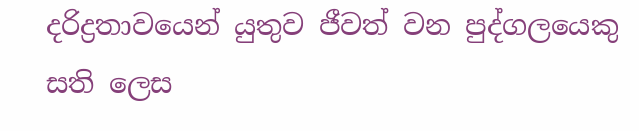දරිද්‍රතාවයෙන් යුතුව ජීවත් වන පුද්ගලයෙකු සති ලෙස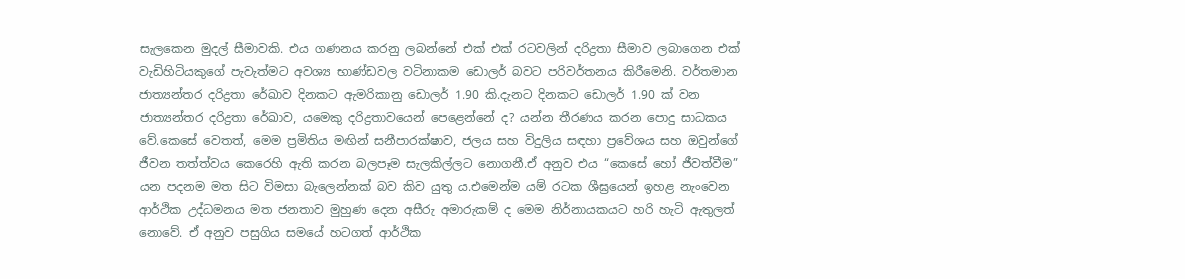සැලකෙන මුදල් සීමාවකි. එය ගණනය කරනු ලබන්නේ එක් එක් රටවලින් දරිද්‍රතා සීමාව ලබාගෙන එක් වැඩිහිටියකුගේ පැවැත්මට අවශ්‍ය භාණ්ඩවල වටිනාකම ඩොලර් බවට පරිවර්තනය කිරීමෙනි. වර්තමාන ජාත්‍යන්තර දරිද්‍රතා රේඛාව දිනකට ඇමරිකානු ඩොලර් 1.90 කි.දැනට දිනකට ඩොලර් 1.90 ක් වන ජාත්‍යන්තර දරිද්‍රතා රේඛාව, යමෙකු දරිද්‍රතාවයෙන් පෙළෙන්නේ ද? යන්න තීරණය කරන පොදු සාධකය වේ.කෙසේ වෙතත්, මෙම ප්‍රමිතිය මඟින් සනීපාරක්ෂාව, ජලය සහ විදුලිය සඳහා ප්‍රවේශය සහ ඔවුන්ගේ ජීවන තත්ත්වය කෙරෙහි ඇති කරන බලපෑම සැලකිල්ලට නොගනී.ඒ අනුව එය “කෙසේ හෝ ජීවත්වීම” යන පදනම මත සිට විමසා බැලෙන්නක් බව කිව යුතු ය.එමෙන්ම යම් රටක ශීඝ්‍රයෙන් ඉහළ නැංවෙන ආර්ථික උද්ධමනය මත ජනතාව මුහුණ දෙන අසීරු අමාරුකම් ද මෙම නිර්නායකයට හරි හැටි ඇතුලත් නොවේ. ඒ අනුව පසුගිය සමයේ හටගත් ආර්ථික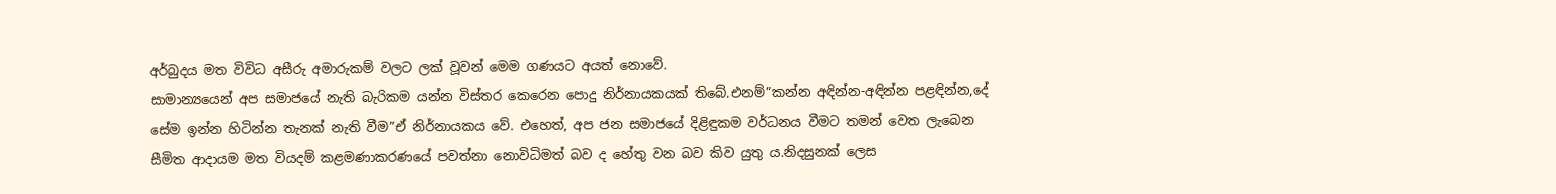අර්බුදය මත විවිධ අසීරු අමාරුකම් වලට ලක් වූවන් මෙම ගණයට අයත් නොවේ.                                                              සාමාන්‍යයෙන් අප සමාජයේ නැති බැරිකම යන්න විස්තර කෙරෙන පොදු නිර්නායකයක් තිබේ.එනම්”කන්න අඳින්න-අඳින්න පළඳින්න,දේ සේම ඉන්න හිටින්න තැනක් නැති වීම”ඒ නිර්නායකය වේ. එහෙත්, අප ජන සමාජයේ දිළිඳුකම වර්ධනය වීමට තමන් වෙත ලැබෙන සීමිත ආදායම මත වියදම් කළමණාකරණයේ පවත්නා නොවිධිමත් බව ද හේතු වන බව කිව යුතු ය.නිදසුනක් ලෙස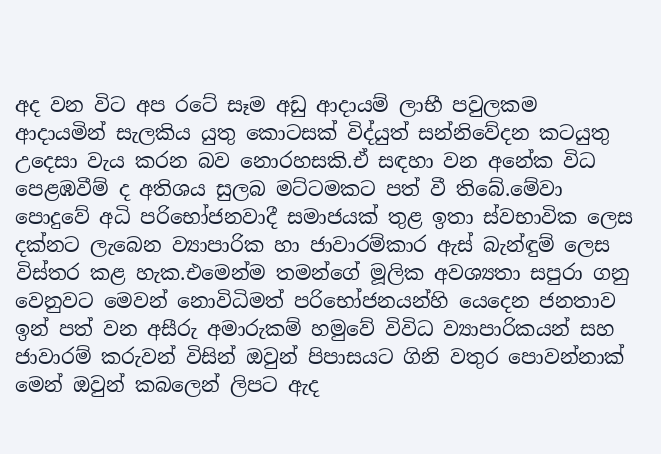අද වන විට අප රටේ සෑම අඩු ආදායම් ලාභී පවුලකම ආදායමින් සැලකිය යුතු කොටසක් විද්යුත් සන්නිවේදන කටයුතු උදෙසා වැය කරන බව නොරහසකි.ඒ සඳහා වන අනේක විධ පෙළඹවීම් ද අතිශය සුලබ මට්ටමකට පත් වී තිබේ.මේවා පොදුවේ අධි පරිභෝජනවාදී සමාජයක් තුළ ඉතා ස්වභාවික ලෙස දක්නට ලැබෙන ව්‍යාපාරික හා ජාවාරම්කාර ඇස් බැන්ඳුම් ලෙස විස්තර කළ හැක.එමෙන්ම තමන්ගේ මූලික අවශ්‍යතා සපුරා ගනු වෙනුවට මෙවන් නොවිධිමත් පරිභෝජනයන්හි යෙදෙන ජනතාව ඉන් පත් වන අසීරු අමාරුකම් හමුවේ විවිධ ව්‍යාපාරිකයන් සහ ජාවාරම් කරුවන් විසින් ඔවුන් පිපාසයට ගිනි වතුර පොවන්නාක් මෙන් ඔවුන් කබලෙන් ලිපට ඇද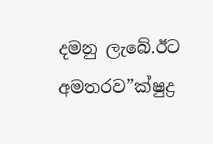දමනු ලැබේ.ඊට අමතරව”ක්ෂුද්‍ර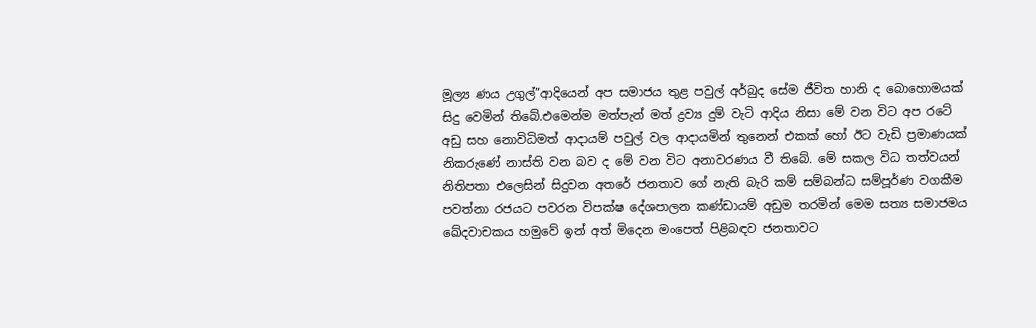මූල්‍ය ණය උගුල්”ආදියෙන් අප සමාජය තුළ පවුල් අර්බුද සේම ජීවිත හානි ද බොහොමයක් සිදු වෙමින් තිබේ.එමෙන්ම මත්පැන් මත් ද්‍ර‍ව්‍ය දුම් වැටි ආදිය නිසා මේ වන විට අප රටේ අඩු සහ නොවිධිමත් ආදායම් පවුල් වල ආදායමින් තුනෙන් එකක් හෝ ඊට වැඩි ප්‍රමාණයක් නිකරුණේ නාස්ති වන බව ද මේ වන විට අනාවරණය වී තිබේ. මේ සකල විධ තත්වයන් නිතිපතා එලෙසින් සිදුවන අතරේ ජනතාව ගේ නැති බැරි කම් සම්බන්ධ සම්පූර්ණ වගකීම පවත්නා රජයට පවරන විපක්ෂ දේශපාලන කණ්ඩායම් අඩුම තරමින් මෙම සත්‍ය සමාජමය ඛේදවාචකය හමුවේ ඉන් අත් මිදෙන මංපෙත් පිළිබඳව ජනතාවට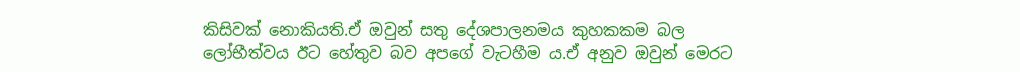කිසිවක් නොකියති.ඒ ඔවුන් සතු දේශපාලනමය කුහකකම බල ලෝභීත්වය ඊට හේතුව බව අපගේ වැටහීම ය.ඒ අනුව ඔවුන් මෙරට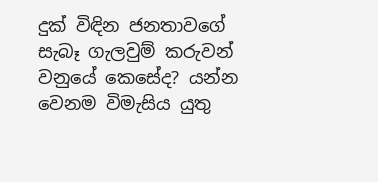දුක් විඳින ජනතාවගේ සැබෑ ගැලවුම් කරුවන් වනුයේ කෙසේද? යන්න වෙනම විමැසිය යුතු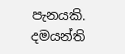පැනයකි.                                                                                                                                                                                                              දමයන්ති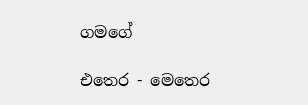ගමගේ

එතෙර - මෙතෙර